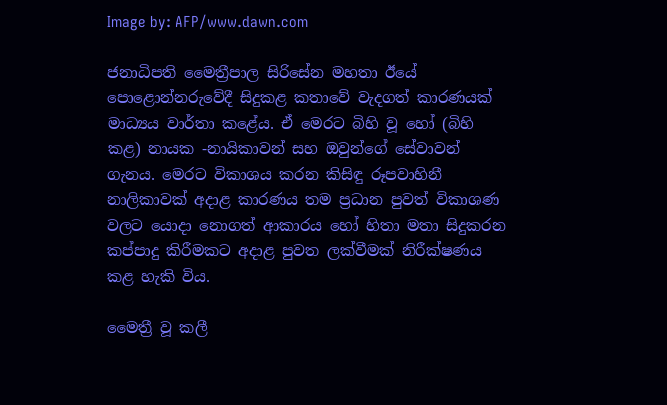Image by: AFP/www.dawn.com

ජනාධිපති මෛත්‍රීපාල සිරිසේන මහතා ඊයේ පොළොන්නරුවේදී සිදුකළ කතාවේ වැදගත් කාරණයක් මාධ්‍යය වාර්තා කළේය. ඒ මෙරට බිහි වූ හෝ (බිහි කළ) නායක -නායිකාවන් සහ ඔවුන්ගේ සේවාවන් ගැනය. මෙරට විකාශය කරන කිසිඳු රූපවාහිනී නාලිකාවක් අදාළ කාරණය තම ප්‍රධාන පුවත් විකාශණ වලට යොදා නොගත් ආකාරය හෝ හිතා මතා සිදුකරන කප්පාදු කිරීමකට අදාළ පුවත ලක්වීමක් නිරීක්ෂණය කළ හැකි විය.

මෛත්‍රී වූ කලී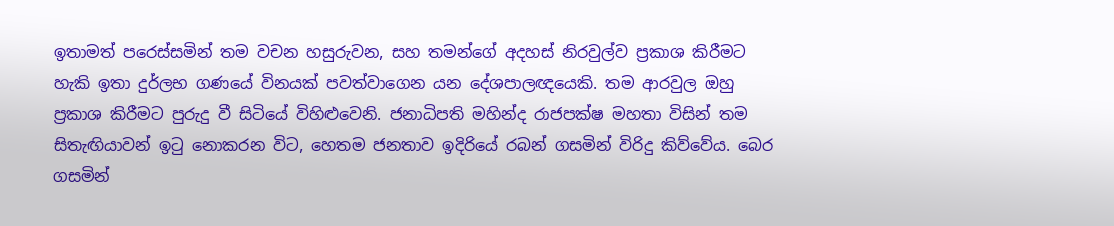ඉතාමත් පරෙස්සමින් තම වචන හසුරුවන, සහ තමන්ගේ අදහස් නිරවුල්ව ප්‍රකාශ කිරීමට හැකි ඉතා දුර්ලභ ගණයේ විනයක් පවත්වාගෙන යන දේශපාලඥයෙකි. තම ආරවුල ඔහු ප්‍රකාශ කිරීමට පුරුදු වී සිටියේ විහිළුවෙනි. ජනාධිපති මහින්ද රාජපක්ෂ මහතා විසින් තම සිතැඟියාවන් ඉටු නොකරන විට, හෙතම ජනතාව ඉදිරියේ රබන් ගසමින් විරිදු කිව්වේය. බෙර ගසමින්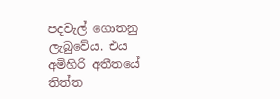පදවැල් ගොතනු ලැබුවේය. එය අමිහිරි අතීතයේ තිත්ත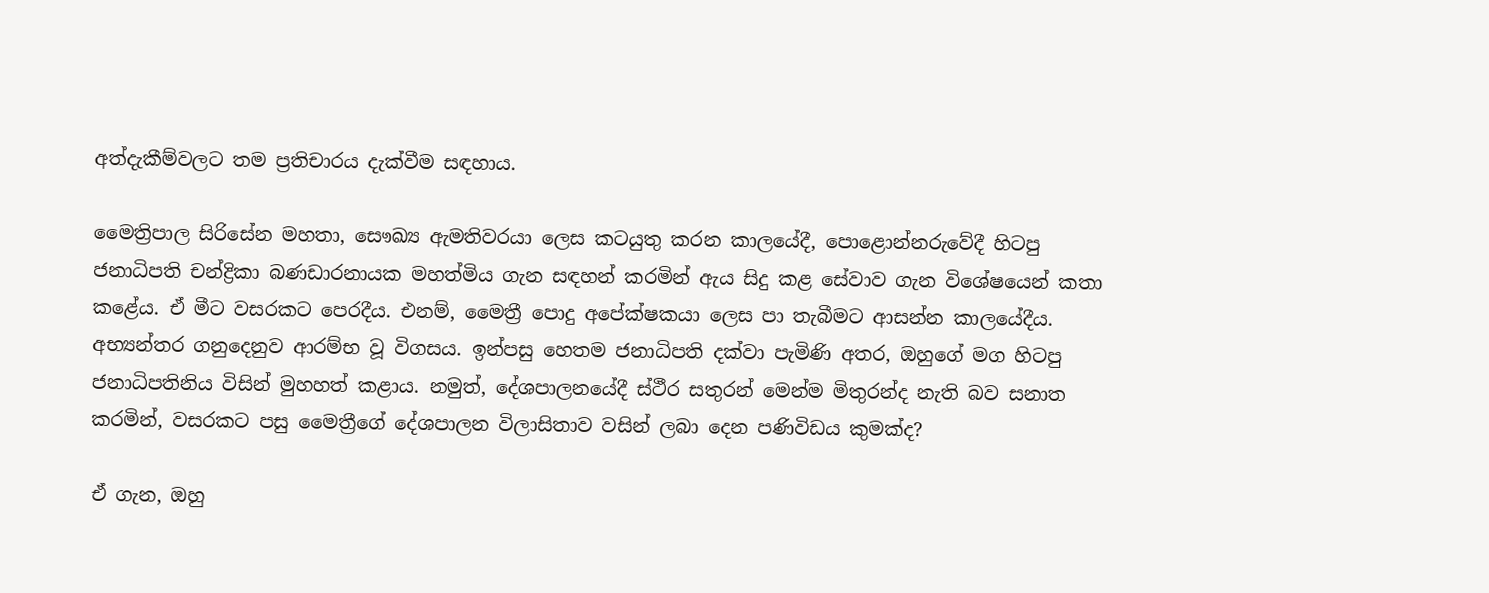අත්දැකීම්වලට තම ප්‍රතිචාරය දැක්වීම සඳහාය.

මෛත්‍රිපාල සිරිසේන මහතා, සෞඛ්‍ය ඇමතිවරයා ලෙස කටයුතු කරන කාලයේදී, පොළොන්නරුවේදී හිටපු ජනාධිපති චන්ද්‍රිකා බණඩාරනායක මහත්මිය ගැන සඳහන් කරමින් ඇය සිදු කළ සේවාව ගැන විශේෂයෙන් කතා කළේය. ඒ මීට වසරකට පෙරදීය. එනම්, මෛත්‍රී පොදු අපේක්ෂකයා ලෙස පා තැබීමට ආසන්න කාලයේදීය. අභ්‍යන්තර ගනුදෙනුව ආරම්භ වූ විගසය. ඉන්පසු හෙතම ජනාධිපති දක්වා පැමිණි අතර, ඔහුගේ මග හිටපු ජනාධිපතිනිය විසින් මුහහත් කළාය. නමුත්, දේශපාලනයේදී ස්ථීර සතුරන් මෙන්ම මිතුරන්ද නැති බව සනාත කරමින්, වසරකට පසු මෛත්‍රීගේ දේශපාලන විලාසිතාව වසින් ලබා දෙන පණිවිඩය කුමක්ද?

ඒ ගැන, ඔහු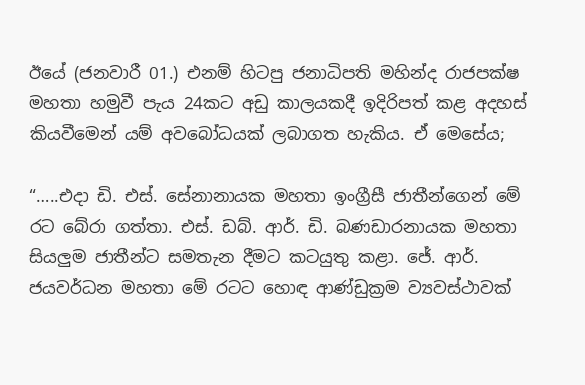ඊයේ (ජනවාරී 01.) එනම් හිටපු ජනාධිපති මහින්ද රාජපක්ෂ මහතා හමුවී පැය 24කට අඩු කාලයකදී ඉදිරිපත් කළ අදහස් කියවීමෙන් යම් අවබෝධයක් ලබාගත හැකිය. ඒ මෙසේය;

“…..එදා ඩි. එස්. සේනානායක මහතා ඉංග්‍රීසී ජාතීන්ගෙන් මේ රට බේරා ගත්තා. එස්. ඩබ්. ආර්. ඩි. බණඩාරනායක මහතා සියලුම ජාතීන්ට සමතැන දීමට කටයුතු කළා. ජේ. ආර්. ජයවර්ධන මහතා මේ රටට හොඳ ආණ්ඩුක්‍රම ව්‍යවස්ථාවක්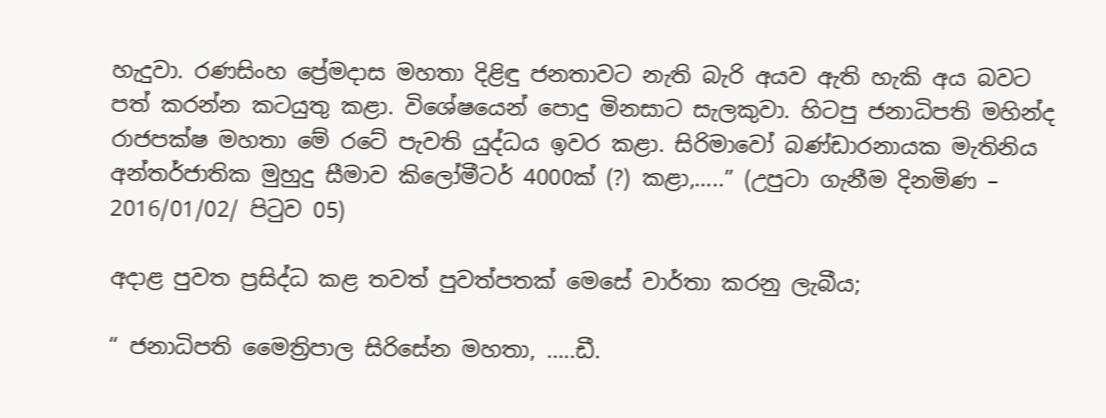හැදුවා. රණසිංහ ප්‍රේමදාස මහතා දිළිඳු ජනතාවට නැති බැරි අයව ඇති හැකි අය බවට පත් කරන්න කටයුතු කළා. විශේෂයෙන් පොදු මිනසාට සැලකුවා. හිටපු ජනාධිපති මහින්ද රාජපක්ෂ මහතා මේ රටේ පැවති යුද්ධය ඉවර කළා. සිරිමාවෝ බණ්ඩාරනායක මැතිනිය අන්තර්ජාතික මුහුදු සීමාව කිලෝමීටර් 4000ක් (?) කළා,…..” (උපුටා ගැනීම දිනමිණ – 2016/01/02/ පිටුව 05)

අදාළ පුවත ප්‍රසිද්ධ කළ තවත් පුවත්පතක් මෙසේ වාර්තා කරනු ලැබීය;

“ ජනාධිපති මෛත්‍රිපාල සිරිසේන මහතා, …..ඩී.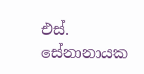එස්‌. සේනානායක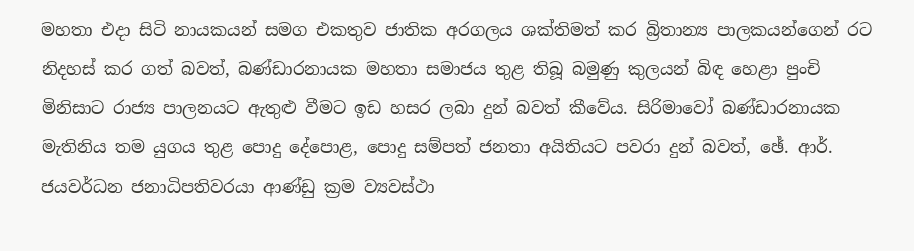මහතා එදා සිටි නායකයන් සමග එකතුව ජාතික අරගලය ශක්‌තිමත් කර බ්‍රිතාන්‍ය පාලකයන්ගෙන් රට නිදහස්‌ කර ගත් බවත්, බණ්‌ඩාරනායක මහතා සමාජය තුළ තිබූ බමුණු කුලයන් බිඳ හෙළා පුංචි මිනිසාට රාජ්‍ය පාලනයට ඇතුළු වීමට ඉඩ හසර ලබා දුන් බවත් කීවේය. සිරිමාවෝ බණ්‌ඩාරනායක මැතිනිය තම යුගය තුළ පොදු දේපොළ, පොදු සම්පත් ජනතා අයිතියට පවරා දුන් බවත්, ඡේ. ආර්. ජයවර්ධන ජනාධිපතිවරයා ආණ්‌ඩු ක්‍රම ව්‍යවස්‌ථා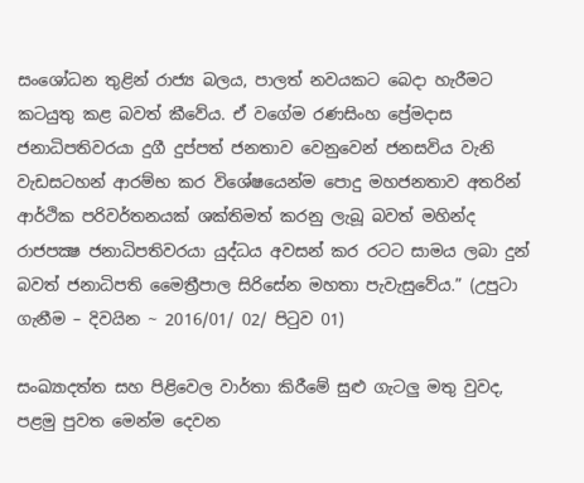සංශෝධන තුළින් රාජ්‍ය බලය, පාලත් නවයකට බෙදා හැරීමට කටයුතු කළ බවත් කීවේය. ඒ වගේම රණසිංහ ප්‍රේමදාස ජනාධිපතිවරයා දුගී දුප්පත් ජනතාව වෙනුවෙන් ජනසවිය වැනි වැඩසටහන් ආරම්භ කර විශේෂයෙන්ම පොදු මහජනතාව අතරින් ආර්ථික පරිවර්තනයක්‌ ශක්‌තිමත් කරනු ලැබූ බවත් මහින්ද රාජපක්‍ෂ ජනාධිපතිවරයා යුද්ධය අවසන් කර රටට සාමය ලබා දුන් බවත් ජනාධිපති මෛත්‍රීපාල සිරිසේන මහතා පැවැසුවේය.” (උපුටා ගැනීම – දිවයින ~ 2016/01/ 02/ පිටුව 01)

සංඛ්‍යාදත්ත සහ පිළිවෙල වාර්තා කිරීමේ සුළු ගැටලු මතු වුවද, පළමු පුවත මෙන්ම දෙවන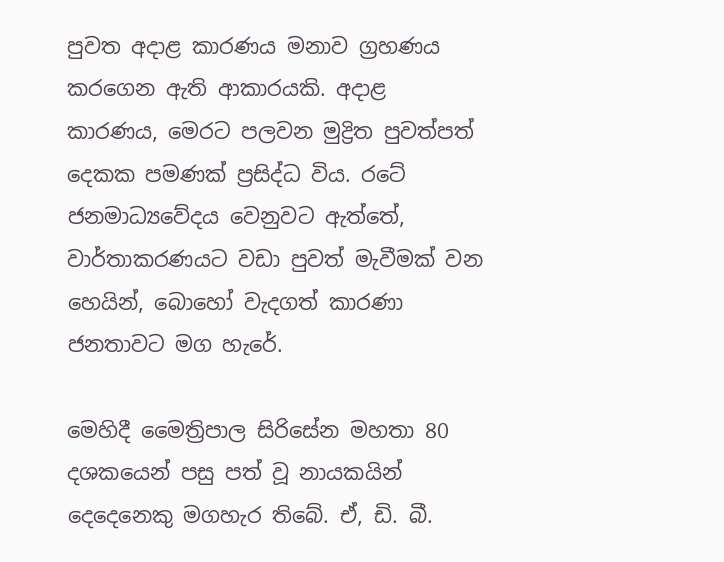පුවත අදාළ කාරණය මනාව ග්‍රහණය කරගෙන ඇති ආකාරයකි. අදාළ කාරණය, මෙරට පලවන මුද්‍රිත පුවත්පත් දෙකක පමණක් ප්‍රසිද්ධ විය. රටේ ජනමාධ්‍යවේදය වෙනුවට ඇත්තේ, වාර්තාකරණයට වඩා පුවත් මැවීමක් වන හෙයින්, බොහෝ වැදගත් කාරණා ජනතාවට මග හැරේ.

මෙහිදී මෛත්‍රිපාල සිරිසේන මහතා 80 දශකයෙන් පසු පත් වූ නායකයින් දෙදෙනෙකු මගහැර තිබේ. ඒ, ඩි. බී.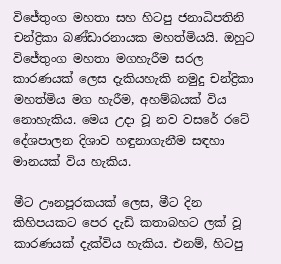විජේතුංග මහතා සහ හිටපු ජනාධිපතිනි චන්ද්‍රිකා බණ්ඩාරනායක මහත්මියයි. ඔහුට විජේතුංග මහතා මගහැරීම සරල කාරණයක් ලෙස දැකියහැකි නමුදු චන්ද්‍රිකා මහත්මිය මග හැරීම, අහම්බයක් විය නොහැකිය. මෙය උදා වූ නව වසරේ රටේ දේශපාලන දිශාව හඳුනාගැනීම සඳහා මානයක් විය හැකිය.

මීට ඌනපූරකයක් ලෙස, මීට දින කිහිපයකට පෙර දැඩි කතාබහට ලක් වූ කාරණයක් දැක්විය හැකිය. එනම්, හිටපු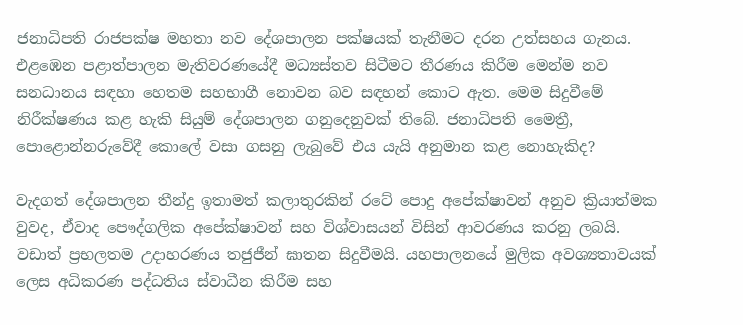ජනාධිපති රාජපක්ෂ මහතා නව දේශපාලන පක්ෂයක් තැනීමට දරන උත්සහය ගැනය. එළඹෙන පළාත්පාලන මැතිවරණයේදී මධ්‍යස්තව සිටීමට තීරණය කිරීම මෙන්ම නව සනධානය සඳහා හෙතම සහභාගී නොවන බව සඳහන් කොට ඇත. මෙම සිදුවීමේ නිරීක්ෂණය කළ හැකි සියුම් දේශපාලන ගනුදෙනුවක් තිබේ. ජනාධිපති මෛත්‍රී, පොළොන්නරුවේදී කොලේ වසා ගසනු ලැබුවේ එය යැයි අනුමාන කළ නොහැකිද?

වැදගත් දේශපාලන තීන්දු ඉතාමත් කලාතුරකින් රටේ පොදු අපේක්ෂාවන් අනුව ක්‍රියාත්මක වුවද, ඒවාද පෞද්ගලික අපේක්ෂාවන් සහ විශ්වාසයන් විසින් ආවරණය කරනු ලබයි. වඩාත් ප්‍රභලතම උදාහරණය තජුජීන් ඝාතන සිදුවීමයි. යහපාලනයේ මුලික අවශ්‍යතාවයක් ලෙස අධිකරණ පද්ධතිය ස්වාධීන කිරීම සහ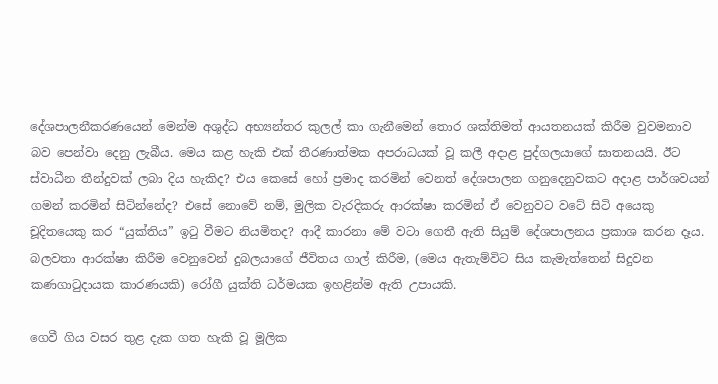දේශපාලනීකරණයෙන් මෙන්ම අශුද්ධ අභ්‍යන්තර කුලල් කා ගැනීමෙන් තොර ශක්තිමත් ආයතනයක් කිරීම වුවමනාව බව පෙන්වා දෙනු ලැබීය. මෙය කළ හැකි එක් තීරණාත්මක අපරාධයක් වූ කලී අදාළ පුද්ගලයාගේ ඝාතනයයි. ඊට ස්වාධීන තීන්දුවක් ලබා දිය හැකිද? එය කෙසේ හෝ ප්‍රමාද කරමින් වෙනත් දේශපාලන ගනුදෙනුවකට අදාළ පාර්ශවයන් ගමන් කරමින් සිටින්නේද? එසේ නොවේ නම්, මුලික වැරදිකරු ආරක්ෂා කරමින් ඒ වෙනුවට වටේ සිටි අයෙකු චූදිතයෙකු කර “යුක්තිය” ඉටු වීමට නියමිතද? ආදී කාරනා මේ වටා ගෙතී ඇති සියුම් දේශපාලනය ප්‍රකාශ කරන දෑය. බලවතා ආරක්ෂා කිරීම වෙනුවෙන් දුබලයාගේ ජීවිතය ගාල් කිරීම, (මෙය ඇතැම්විට සිය කැමැත්තෙන් සිදුවන කණගාටුදායක කාරණයකි) රෝගී යුක්ති ධර්මයක ඉහළින්ම ඇති උපායකි.

ගෙවී ගිය වසර තුළ දැක ගත හැකි වූ මූලික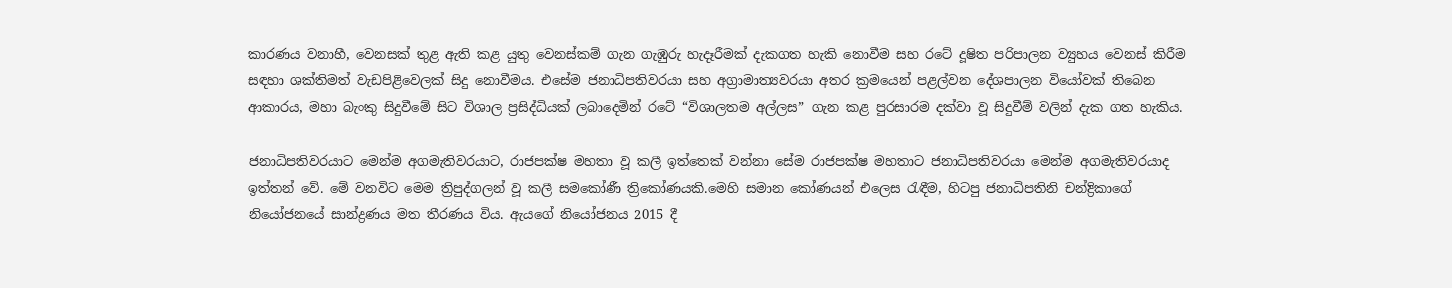කාරණය වනාහී, වෙනසක් තුළ ඇති කළ යුතු වෙනස්කම් ගැන ගැඹුරු හැදෑරීමක් දැකගත හැකි නොවීම සහ රටේ දූෂිත පරිපාලන ව්‍යුහය වෙනස් කිරීම සඳහා ශක්තිමත් වැඩපිළිවෙලක් සිදු නොවීමය. එසේම ජනාධිපතිවරයා සහ අග්‍රාමාත්‍යවරයා අතර ක්‍රමයෙන් පළල්වන දේශපාලන වියෝවක් තිබෙන ආකාරය, මහා බැංකු සිදුවීමේ සිට විශාල ප්‍රසිද්ධියක් ලබාදෙමින් රටේ “විශාලතම අල්ලස” ගැන කළ පුරසාරම දක්වා වූ සිදුවීම් වලින් දැක ගත හැකිය.

ජනාධිපතිවරයාට මෙන්ම අගමැතිවරයාට, රාජපක්ෂ මහතා වූ කලී ඉත්තෙක් වන්නා සේම රාජපක්ෂ මහතාට ජනාධිපතිවරයා මෙන්ම අගමැතිවරයාද ඉත්තන් වේ. මේ වනවිට මෙම ත්‍රිපුද්ගලන් වූ කලී සමකෝණී ත්‍රිකෝණයකි.මෙහි සමාන කෝණයන් එලෙස රැඳීම, හිටපු ජනාධිපතිනි චන්ද්‍රිකාගේ නියෝජනයේ සාන්ද්‍රණය මත තීරණය විය. ඇයගේ නියෝජනය 2015 දී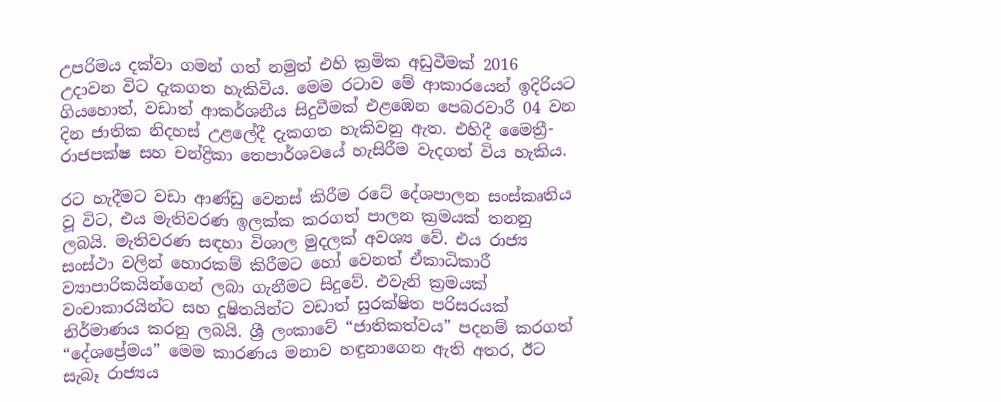උපරිමය දක්වා ගමන් ගත් නමුත් එහි ක්‍රමික අඩුවීමක් 2016 උදාවන විට දැකගත හැකිවිය. මෙම රටාව මේ ආකාරයෙන් ඉදිරියට ගියහොත්, වඩාත් ආකර්ශනීය සිදුවීමක් එළඹෙන පෙබරවාරී 04 වන දින ජාතික නිදහස් උළලේදී දැකගත හැකිවනු ඇත. එහිදී මෛත්‍රී-රාජපක්ෂ සහ චන්ද්‍රිකා තෙපාර්ශවයේ හැසිරීම වැදගත් විය හැකිය.

රට හැදීමට වඩා ආණ්ඩු වෙනස් කිරීම රටේ දේශපාලන සංස්කෘතිය වූ විට, එය මැතිවරණ ඉලක්ක කරගත් පාලන ක්‍රමයක් තනනු ලබයි. මැතිවරණ සඳහා විශාල මුදලක් අවශ්‍ය වේ. එය රාජ්‍ය සංස්ථා වලින් හොරකම් කිරීමට හෝ වෙනත් ඒකාධිකාරී ව්‍යාපාරිකයින්ගෙන් ලබා ගැනීමට සිදුවේ. එවැනි ක්‍රමයක් වංචාකාරයින්ට සහ දූෂිතයින්ට වඩාත් සුරක්ෂිත පරිසරයක් නිර්මාණය කරනු ලබයි. ශ්‍රී ලංකාවේ “ජාතිකත්වය” පදනම් කරගත් “දේශප්‍රේමය” මෙම කාරණය මනාව හඳුනාගෙන ඇති අතර, ඊට සැබෑ රාජ්‍යය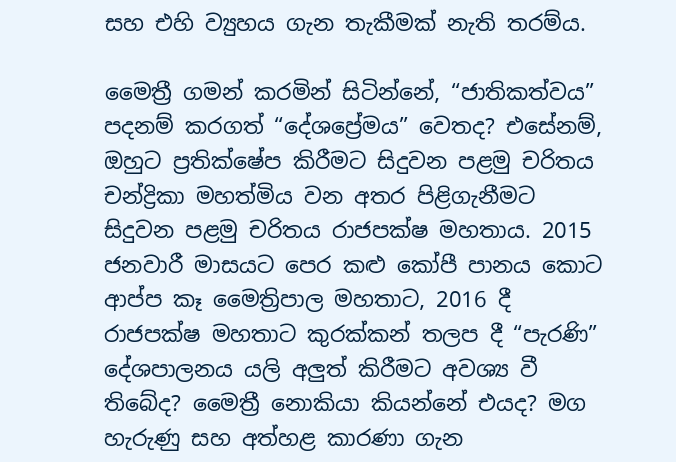සහ එහි ව්‍යුහය ගැන තැකීමක් නැති තරම්ය.

මෛත්‍රී ගමන් කරමින් සිටින්නේ, “ජාතිකත්වය” පදනම් කරගත් “දේශප්‍රේමය” වෙතද? එසේනම්, ඔහුට ප්‍රතික්ෂේප කිරීමට සිදුවන පළමු චරිතය චන්ද්‍රිකා මහත්මිය වන අතර පිළිගැනීමට සිදුවන පළමු චරිතය රාජපක්ෂ මහතාය. 2015 ජනවාරී මාසයට පෙර කළු කෝපී පානය කොට ආප්ප කෑ මෛත්‍රිපාල මහතාට, 2016 දී රාජපක්ෂ මහතාට කුරක්කන් තලප දී “පැරණි” දේශපාලනය යලි අලුත් කිරීමට අවශ්‍ය වී තිබේද? මෛත්‍රී නොකියා කියන්නේ එයද? මග හැරුණු සහ අත්හළ කාරණා ගැන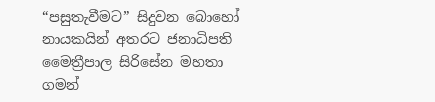“පසුතැවීමට” සිදුවන බොහෝ නායකයින් අතරට ජනාධිපති මෛත්‍රීපාල සිරිසේන මහතා ගමන්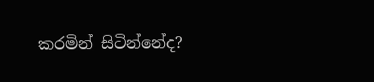කරමින් සිටින්නේද?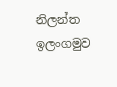නිලන්ත ඉලංගමුව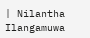| Nilantha Ilangamuwa